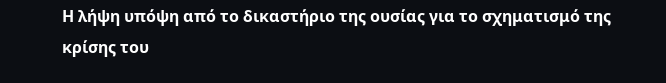Η λήψη υπόψη από το δικαστήριο της ουσίας για το σχηματισμό της κρίσης του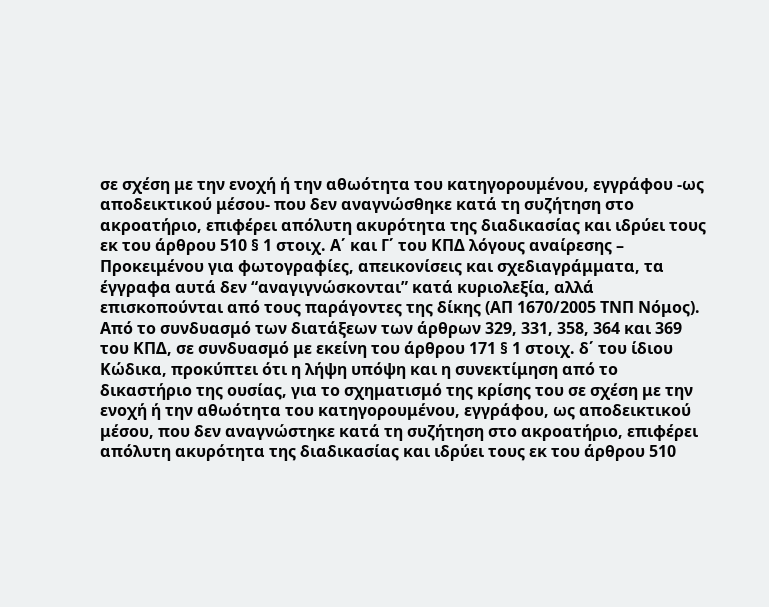σε σχέση με την ενοχή ή την αθωότητα του κατηγορουμένου, εγγράφου -ως αποδεικτικού μέσου- που δεν αναγνώσθηκε κατά τη συζήτηση στο ακροατήριο, επιφέρει απόλυτη ακυρότητα της διαδικασίας και ιδρύει τους εκ του άρθρου 510 § 1 στοιχ. Α΄ και Γ΄ του ΚΠΔ λόγους αναίρεσης – Προκειμένου για φωτογραφίες, απεικονίσεις και σχεδιαγράμματα, τα έγγραφα αυτά δεν “αναγιγνώσκονται” κατά κυριολεξία, αλλά επισκοπούνται από τους παράγοντες της δίκης (ΑΠ 1670/2005 ΤΝΠ Νόμος).
Από το συνδυασμό των διατάξεων των άρθρων 329, 331, 358, 364 και 369 του ΚΠΔ, σε συνδυασμό με εκείνη του άρθρου 171 § 1 στοιχ. δ΄ του ίδιου Κώδικα, προκύπτει ότι η λήψη υπόψη και η συνεκτίμηση από το δικαστήριο της ουσίας, για το σχηματισμό της κρίσης του σε σχέση με την ενοχή ή την αθωότητα του κατηγορουμένου, εγγράφου, ως αποδεικτικού μέσου, που δεν αναγνώστηκε κατά τη συζήτηση στο ακροατήριο, επιφέρει απόλυτη ακυρότητα της διαδικασίας και ιδρύει τους εκ του άρθρου 510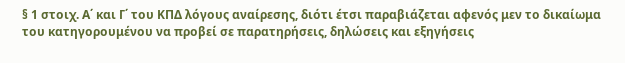§ 1 στοιχ. Α΄ και Γ΄ του ΚΠΔ λόγους αναίρεσης, διότι έτσι παραβιάζεται αφενός μεν το δικαίωμα του κατηγορουμένου να προβεί σε παρατηρήσεις, δηλώσεις και εξηγήσεις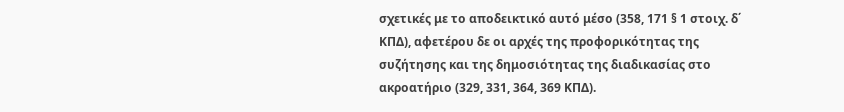σχετικές με το αποδεικτικό αυτό μέσο (358, 171 § 1 στοιχ. δ΄ ΚΠΔ), αφετέρου δε οι αρχές της προφορικότητας της συζήτησης και της δημοσιότητας της διαδικασίας στο ακροατήριο (329, 331, 364, 369 ΚΠΔ).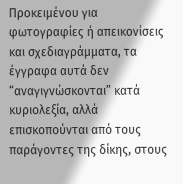Προκειμένου για φωτογραφίες ή απεικονίσεις και σχεδιαγράμματα, τα έγγραφα αυτά δεν “αναγιγνώσκονται” κατά κυριολεξία, αλλά επισκοπούνται από τους παράγοντες της δίκης, στους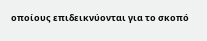οποίους επιδεικνύονται για το σκοπό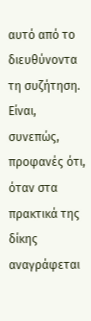αυτό από το διευθύνοντα τη συζήτηση.
Είναι, συνεπώς, προφανές ότι, όταν στα πρακτικά της δίκης αναγράφεται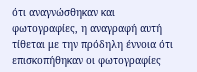ότι αναγνώσθηκαν και φωτογραφίες, η αναγραφή αυτή τίθεται με την πρόδηλη έννοια ότι επισκοπήθηκαν οι φωτογραφίες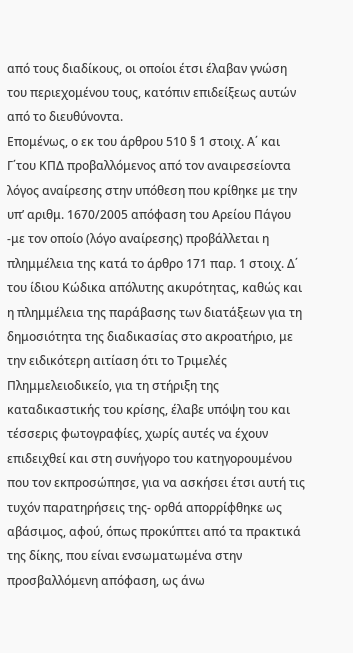από τους διαδίκους, οι οποίοι έτσι έλαβαν γνώση του περιεχομένου τους, κατόπιν επιδείξεως αυτών από το διευθύνοντα.
Επομένως, ο εκ του άρθρου 510 § 1 στοιχ. Α΄ και Γ΄του ΚΠΔ προβαλλόμενος από τον αναιρεσείοντα λόγος αναίρεσης στην υπόθεση που κρίθηκε με την υπ’ αριθμ. 1670/2005 απόφαση του Αρείου Πάγου -με τον οποίο (λόγο αναίρεσης) προβάλλεται η πλημμέλεια της κατά το άρθρο 171 παρ. 1 στοιχ. Δ΄ του ίδιου Κώδικα απόλυτης ακυρότητας, καθώς και η πλημμέλεια της παράβασης των διατάξεων για τη δημοσιότητα της διαδικασίας στο ακροατήριο, με την ειδικότερη αιτίαση ότι το Τριμελές Πλημμελειοδικείο, για τη στήριξη της καταδικαστικής του κρίσης, έλαβε υπόψη του και τέσσερις φωτογραφίες, χωρίς αυτές να έχουν επιδειχθεί και στη συνήγορο του κατηγορουμένου που τον εκπροσώπησε, για να ασκήσει έτσι αυτή τις τυχόν παρατηρήσεις της- ορθά απορρίφθηκε ως αβάσιμος, αφού, όπως προκύπτει από τα πρακτικά της δίκης, που είναι ενσωματωμένα στην προσβαλλόμενη απόφαση, ως άνω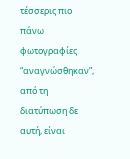τέσσερις πιο πάνω φωτογραφίες “αναγνώσθηκαν”, από τη διατύπωση δε αυτή, είναι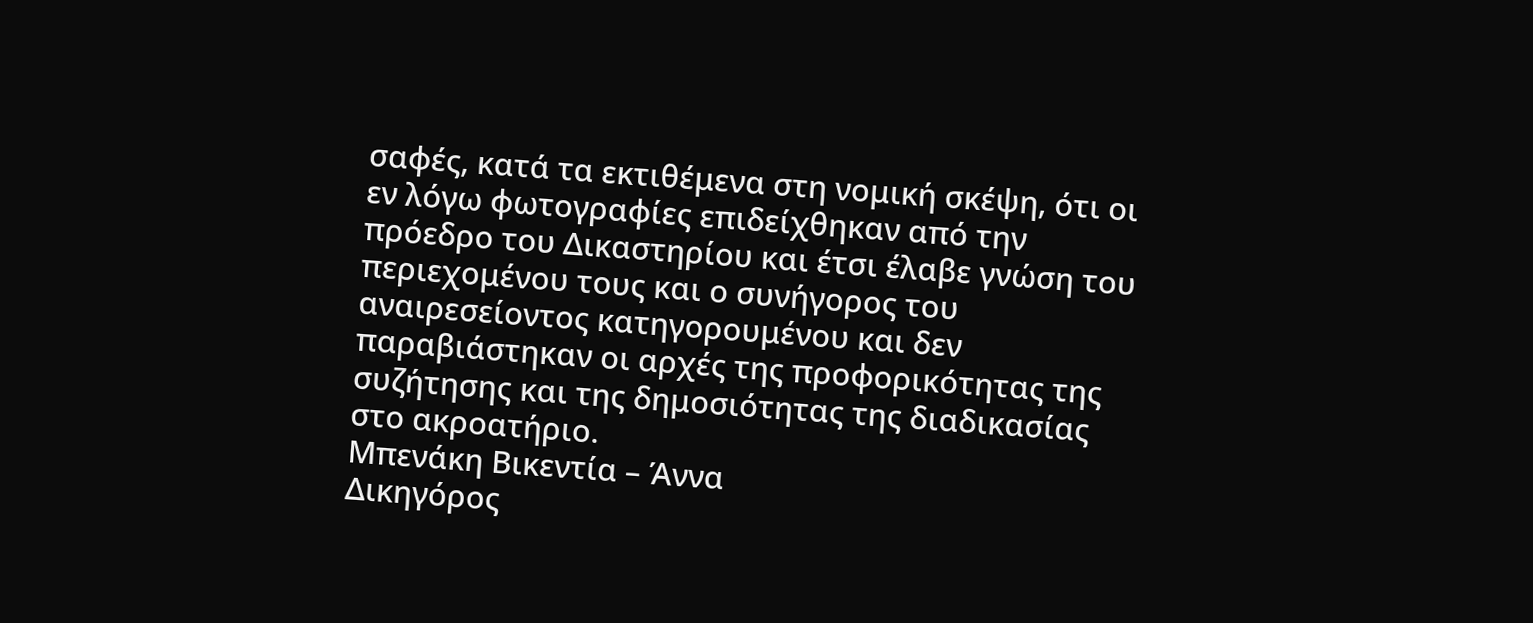σαφές, κατά τα εκτιθέμενα στη νομική σκέψη, ότι οι εν λόγω φωτογραφίες επιδείχθηκαν από την πρόεδρο του Δικαστηρίου και έτσι έλαβε γνώση του περιεχομένου τους και ο συνήγορος του αναιρεσείοντος κατηγορουμένου και δεν παραβιάστηκαν οι αρχές της προφορικότητας της συζήτησης και της δημοσιότητας της διαδικασίας στο ακροατήριο.
Μπενάκη Βικεντία – Άννα
Δικηγόρος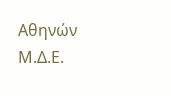Αθηνών
Μ.Δ.Ε.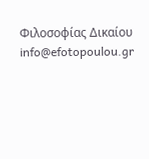Φιλοσοφίας Δικαίου
info@efotopoulou.gr